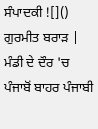ਸੰਪਾਦਕੀ ![]() ਗੁਰਮੀਤ ਬਰਾੜ |
ਮੰਡੀ ਦੇ ਦੌਰ 'ਚ ਪੰਜਾਬੋਂ ਬਾਹਰ ਪੰਜਾਬੀ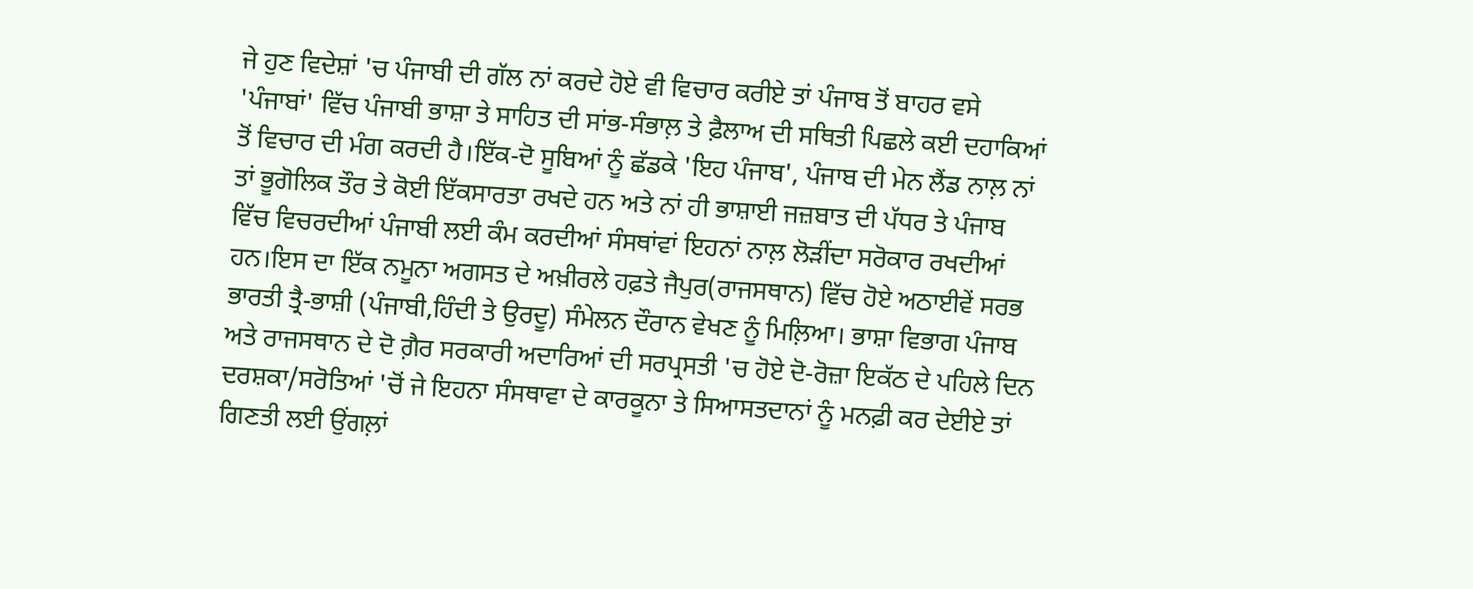ਜੇ ਹੁਣ ਵਿਦੇਸ਼ਾਂ 'ਚ ਪੰਜਾਬੀ ਦੀ ਗੱਲ ਨਾਂ ਕਰਦੇ ਹੋਏ ਵੀ ਵਿਚਾਰ ਕਰੀਏ ਤਾਂ ਪੰਜਾਬ ਤੋਂ ਬਾਹਰ ਵਸੇ 'ਪੰਜਾਬਾਂ' ਵਿੱਚ ਪੰਜਾਬੀ ਭਾਸ਼ਾ ਤੇ ਸਾਹਿਤ ਦੀ ਸਾਂਭ-ਸੰਭਾਲ਼ ਤੇ ਫ਼ੈਲਾਅ ਦੀ ਸਥਿਤੀ ਪਿਛਲੇ ਕਈ ਦਹਾਕਿਆਂ ਤੋਂ ਵਿਚਾਰ ਦੀ ਮੰਗ ਕਰਦੀ ਹੈ।ਇੱਕ-ਦੋ ਸੂਬਿਆਂ ਨੂੰ ਛੱਡਕੇ 'ਇਹ ਪੰਜਾਬ', ਪੰਜਾਬ ਦੀ ਮੇਨ ਲੈਂਡ ਨਾਲ਼ ਨਾਂ ਤਾਂ ਭੂਗੋਲਿਕ ਤੌਰ ਤੇ ਕੋਈ ਇੱਕਸਾਰਤਾ ਰਖਦੇ ਹਨ ਅਤੇ ਨਾਂ ਹੀ ਭਾਸ਼ਾਈ ਜਜ਼ਬਾਤ ਦੀ ਪੱਧਰ ਤੇ ਪੰਜਾਬ ਵਿੱਚ ਵਿਚਰਦੀਆਂ ਪੰਜਾਬੀ ਲਈ ਕੰਮ ਕਰਦੀਆਂ ਸੰਸਥਾਂਵਾਂ ਇਹਨਾਂ ਨਾਲ਼ ਲੋੜੀਂਦਾ ਸਰੋਕਾਰ ਰਖਦੀਆਂ ਹਨ।ਇਸ ਦਾ ਇੱਕ ਨਮੂਨਾ ਅਗਸਤ ਦੇ ਅਖ਼ੀਰਲੇ ਹਫ਼ਤੇ ਜੈਪੁਰ(ਰਾਜਸਥਾਨ) ਵਿੱਚ ਹੋਏ ਅਠਾਈਵੇਂ ਸਰਭ ਭਾਰਤੀ ਤ੍ਰੈ-ਭਾਸ਼ੀ (ਪੰਜਾਬੀ,ਹਿੰਦੀ ਤੇ ਉਰਦੂ) ਸੰਮੇਲਨ ਦੌਰਾਨ ਵੇਖਣ ਨੂੰ ਮਿਲ਼ਿਆ। ਭਾਸ਼ਾ ਵਿਭਾਗ ਪੰਜਾਬ ਅਤੇ ਰਾਜਸਥਾਨ ਦੇ ਦੋ ਗ਼ੈਰ ਸਰਕਾਰੀ ਅਦਾਰਿਆਂ ਦੀ ਸਰਪ੍ਰਸਤੀ 'ਚ ਹੋਏ ਦੋ-ਰੋਜ਼ਾ ਇਕੱਠ ਦੇ ਪਹਿਲੇ ਦਿਨ ਦਰਸ਼ਕਾ/ਸਰੋਤਿਆਂ 'ਚੋਂ ਜੇ ਇਹਨਾ ਸੰਸਥਾਵਾ ਦੇ ਕਾਰਕੂਨਾ ਤੇ ਸਿਆਸਤਦਾਨਾਂ ਨੂੰ ਮਨਫ਼ੀ ਕਰ ਦੇਈਏ ਤਾਂ ਗਿਣਤੀ ਲਈ ਉਂਗਲ਼ਾਂ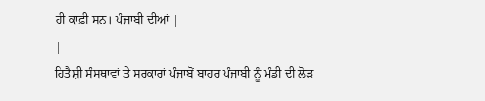ਹੀ ਕਾਫ਼ੀ ਸਨ। ਪੰਜਾਬੀ ਦੀਆਂ |
|
ਹਿਤੈਸ਼ੀ ਸੰਸਥਾਵਾਂ ਤੇ ਸਰਕਾਰਾਂ ਪੰਜਾਬੋਂ ਬਾਹਰ ਪੰਜਾਬੀ ਨੂੰ ਮੰਡੀ ਦੀ ਲੋੜ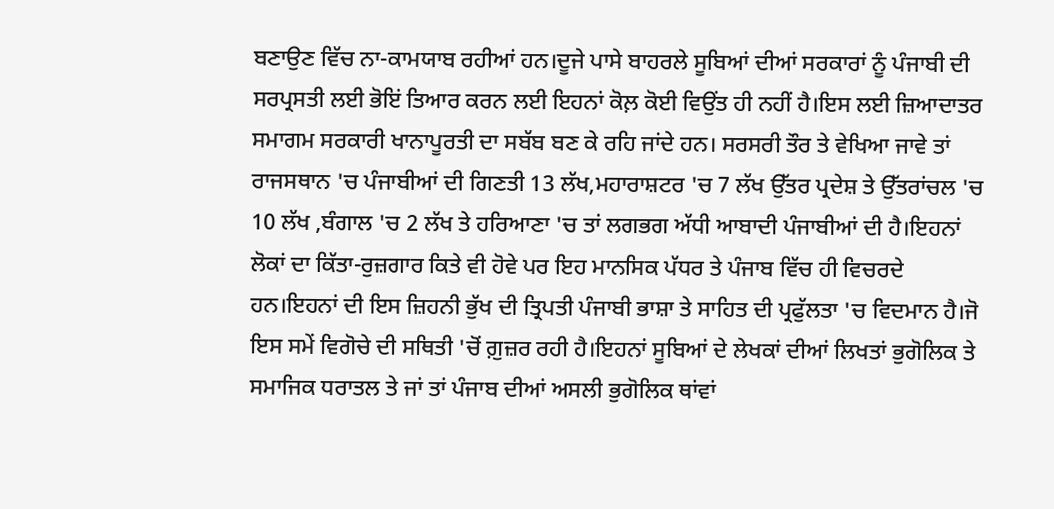ਬਣਾਉਣ ਵਿੱਚ ਨਾ-ਕਾਮਯਾਬ ਰਹੀਆਂ ਹਨ।ਦੂਜੇ ਪਾਸੇ ਬਾਹਰਲੇ ਸੂਬਿਆਂ ਦੀਆਂ ਸਰਕਾਰਾਂ ਨੂੰ ਪੰਜਾਬੀ ਦੀ ਸਰਪ੍ਰਸਤੀ ਲਈ ਭੋਇਂ ਤਿਆਰ ਕਰਨ ਲਈ ਇਹਨਾਂ ਕੋਲ਼ ਕੋਈ ਵਿਉਂਤ ਹੀ ਨਹੀਂ ਹੈ।ਇਸ ਲਈ ਜ਼ਿਆਦਾਤਰ ਸਮਾਗਮ ਸਰਕਾਰੀ ਖਾਨਾਪੂਰਤੀ ਦਾ ਸਬੱਬ ਬਣ ਕੇ ਰਹਿ ਜਾਂਦੇ ਹਨ। ਸਰਸਰੀ ਤੌਰ ਤੇ ਵੇਖਿਆ ਜਾਵੇ ਤਾਂ ਰਾਜਸਥਾਨ 'ਚ ਪੰਜਾਬੀਆਂ ਦੀ ਗਿਣਤੀ 13 ਲੱਖ,ਮਹਾਰਾਸ਼ਟਰ 'ਚ 7 ਲੱਖ ਉੱਤਰ ਪ੍ਰਦੇਸ਼ ਤੇ ਉੱਤਰਾਂਚਲ 'ਚ 10 ਲੱਖ ,ਬੰਗਾਲ 'ਚ 2 ਲੱਖ ਤੇ ਹਰਿਆਣਾ 'ਚ ਤਾਂ ਲਗਭਗ ਅੱਧੀ ਆਬਾਦੀ ਪੰਜਾਬੀਆਂ ਦੀ ਹੈ।ਇਹਨਾਂ ਲੋਕਾਂ ਦਾ ਕਿੱਤਾ-ਰੁਜ਼ਗਾਰ ਕਿਤੇ ਵੀ ਹੋਵੇ ਪਰ ਇਹ ਮਾਨਸਿਕ ਪੱਧਰ ਤੇ ਪੰਜਾਬ ਵਿੱਚ ਹੀ ਵਿਚਰਦੇ ਹਨ।ਇਹਨਾਂ ਦੀ ਇਸ ਜ਼ਿਹਨੀ ਭੁੱਖ ਦੀ ਤ੍ਰਿਪਤੀ ਪੰਜਾਬੀ ਭਾਸ਼ਾ ਤੇ ਸਾਹਿਤ ਦੀ ਪ੍ਰਫੁੱਲਤਾ 'ਚ ਵਿਦਮਾਨ ਹੈ।ਜੋ ਇਸ ਸਮੇਂ ਵਿਗੋਚੇ ਦੀ ਸਥਿਤੀ 'ਚੋਂ ਗ਼ੁਜ਼ਰ ਰਹੀ ਹੈ।ਇਹਨਾਂ ਸੂਬਿਆਂ ਦੇ ਲੇਖਕਾਂ ਦੀਆਂ ਲਿਖਤਾਂ ਭੁਗੋਲਿਕ ਤੇ ਸਮਾਜਿਕ ਧਰਾਤਲ ਤੇ ਜਾਂ ਤਾਂ ਪੰਜਾਬ ਦੀਆਂ ਅਸਲੀ ਭੁਗੋਲਿਕ ਥਾਂਵਾਂ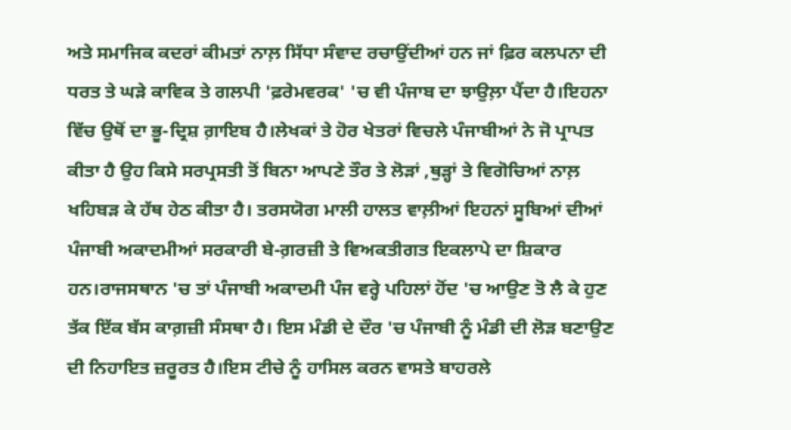ਅਤੇ ਸਮਾਜਿਕ ਕਦਰਾਂ ਕੀਮਤਾਂ ਨਾਲ਼ ਸਿੱਧਾ ਸੰਵਾਦ ਰਚਾਉਂਦੀਆਂ ਹਨ ਜਾਂ ਫ਼ਿਰ ਕਲਪਨਾ ਦੀ ਧਰਤ ਤੇ ਘੜੇ ਕਾਵਿਕ ਤੇ ਗਲਪੀ 'ਫ਼ਰੇਮਵਰਕ' 'ਚ ਵੀ ਪੰਜਾਬ ਦਾ ਝਾਉਲ਼ਾ ਪੈਂਦਾ ਹੈ।ਇਹਨਾ ਵਿੱਚ ਉਥੋਂ ਦਾ ਭੂ-ਦ੍ਰਿਸ਼ ਗ਼ਾਇਬ ਹੈ।ਲੇਖਕਾਂ ਤੇ ਹੋਰ ਖੇਤਰਾਂ ਵਿਚਲੇ ਪੰਜਾਬੀਆਂ ਨੇ ਜੋ ਪ੍ਰਾਪਤ ਕੀਤਾ ਹੈ ਉਹ ਕਿਸੇ ਸਰਪ੍ਰਸਤੀ ਤੋਂ ਬਿਨਾ ਆਪਣੇ ਤੌਰ ਤੇ ਲੋੜਾਂ ,ਥੁੜ੍ਹਾਂ ਤੇ ਵਿਗੋਚਿਆਂ ਨਾਲ਼ ਖਹਿਬੜ ਕੇ ਹੱਥ ਹੇਠ ਕੀਤਾ ਹੈ। ਤਰਸਯੋਗ ਮਾਲੀ ਹਾਲਤ ਵਾਲ਼ੀਆਂ ਇਹਨਾਂ ਸੂਬਿਆਂ ਦੀਆਂ ਪੰਜਾਬੀ ਅਕਾਦਮੀਆਂ ਸਰਕਾਰੀ ਬੇ-ਗ਼ਰਜ਼ੀ ਤੇ ਵਿਅਕਤੀਗਤ ਇਕਲਾਪੇ ਦਾ ਸ਼ਿਕਾਰ ਹਨ।ਰਾਜਸਥਾਨ 'ਚ ਤਾਂ ਪੰਜਾਬੀ ਅਕਾਦਮੀ ਪੰਜ ਵਰ੍ਹੇ ਪਹਿਲਾਂ ਹੋਂਦ 'ਚ ਆਉਣ ਤੋ ਲੈ ਕੇ ਹੁਣ ਤੱਕ ਇੱਕ ਬੱਸ ਕਾਗ਼ਜ਼ੀ ਸੰਸਥਾ ਹੈ। ਇਸ ਮੰਡੀ ਦੇ ਦੌਰ 'ਚ ਪੰਜਾਬੀ ਨੂੰ ਮੰਡੀ ਦੀ ਲੋੜ ਬਣਾਉਣ ਦੀ ਨਿਹਾਇਤ ਜ਼ਰੂਰਤ ਹੈ।ਇਸ ਟੀਚੇ ਨੂੰ ਹਾਸਿਲ ਕਰਨ ਵਾਸਤੇ ਬਾਹਰਲੇ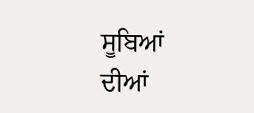ਸੂਬਿਆਂ ਦੀਆਂ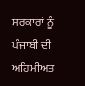ਸਰਕਾਰਾਂ ਨੂੰ ਪੰਜਾਬੀ ਦੀ ਅਹਿਮੀਅਤ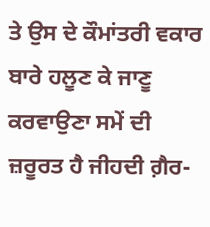ਤੇ ਉਸ ਦੇ ਕੌਮਾਂਤਰੀ ਵਕਾਰ ਬਾਰੇ ਹਲੂਣ ਕੇ ਜਾਣੂ ਕਰਵਾਉਣਾ ਸਮੇਂ ਦੀ ਜ਼ਰੂਰਤ ਹੈ ਜੀਹਦੀ ਗ਼ੈਰ-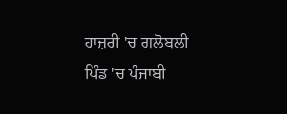ਹਾਜ਼ਰੀ 'ਚ ਗਲੋਬਲੀ ਪਿੰਡ 'ਚ ਪੰਜਾਬੀ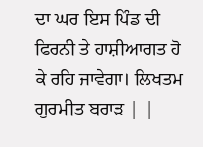ਦਾ ਘਰ ਇਸ ਪਿੰਡ ਦੀ ਫਿਰਨੀ ਤੇ ਹਾਸ਼ੀਆਗਤ ਹੋ ਕੇ ਰਹਿ ਜਾਵੇਗਾ। ਲਿਖਤਮ
ਗੁਰਮੀਤ ਬਰਾੜ | |